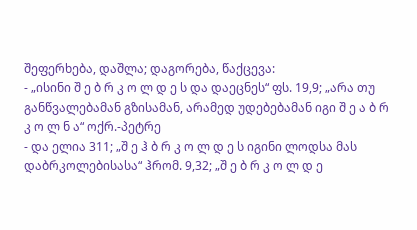შეფერხება, დაშლა; დაგორება, წაქცევა:
- „ისინი შ ე ბ რ კ ო ლ დ ე ს და დაეცნეს“ ფს. 19,9; „არა თუ განწვალებამან გზისამან, არამედ უდებებამან იგი შ ე ა ბ რ კ ო ლ ნ ა“ ოქრ.-პეტრე
- და ელია 311; „შ ე ჰ ბ რ კ ო ლ დ ე ს იგინი ლოდსა მას დაბრკოლებისასა“ ჰრომ. 9,32; „შ ე ბ რ კ ო ლ დ ე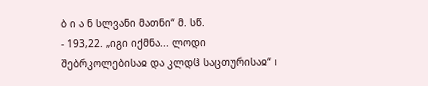ბ ი ა ნ სლვანი მათნი“ მ. სწ.
- 193,22. „იგი იქმნა... ლოდი შებრკოლებისაჲ და კლდჱ საცთურისაჲ“ I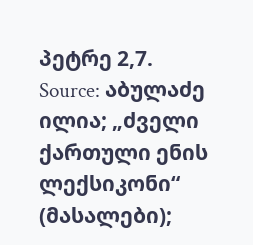პეტრე 2,7.
Source: აბულაძე ილია; „ძველი ქართული ენის ლექსიკონი“ (მასალები);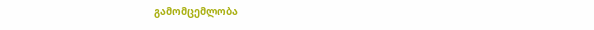გამომცემლობა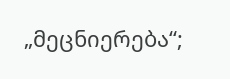„მეცნიერება“;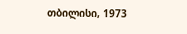თბილისი, 1973